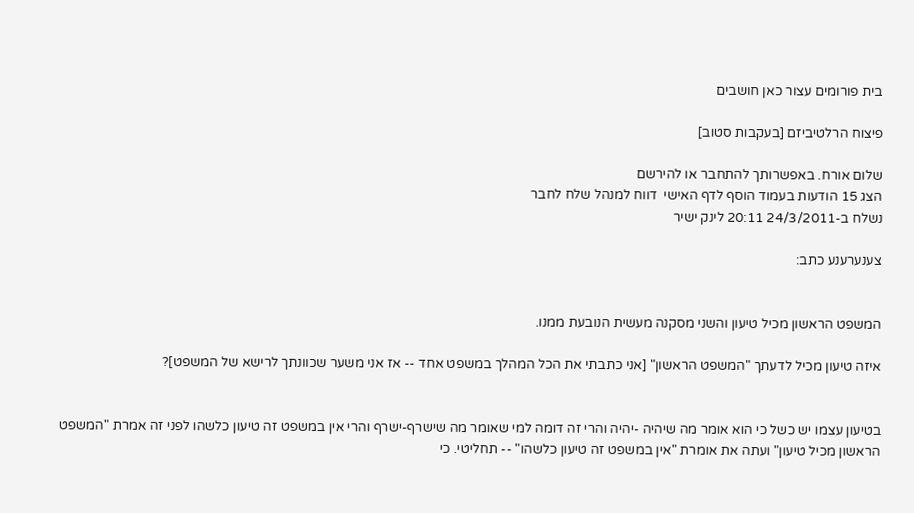בית פורומים עצור כאן חושבים

פיצוח הרלטיביזם [בעקבות סטוב]

שלום אורח. באפשרותך להתחבר או להירשם
הצג 15 הודעות בעמוד הוסף לדף האישי  דווח למנהל שלח לחבר
נשלח ב-24/3/2011 20:11 לינק ישיר

צענערענע כתב:


המשפט הראשון מכיל טיעון והשני מסקנה מעשית הנובעת ממנו.

איזה טיעון מכיל לדעתך "המשפט הראשון" [אני כתבתי את הכל המהלך במשפט אחד -- אז אני משער שכוונתך לרישא של המשפט]?


בטיעון עצמו יש כשל כי הוא אומר מה שיהיה -יהיה והרי זה דומה למי שאומר מה שישרף-ישרף והרי אין במשפט זה טיעון כלשהו לפני זה אמרת "המשפט הראשון מכיל טיעון" ועתה את אומרת "אין במשפט זה טיעון כלשהו" -- תחליטי. כי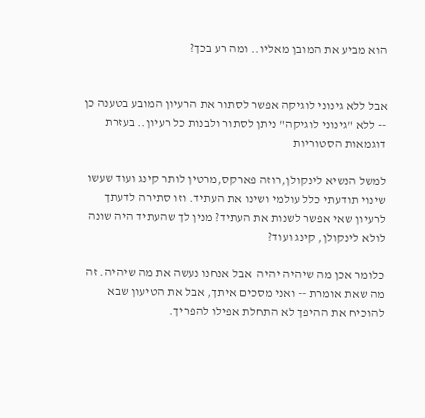הוא מביע את המובן מאליו.. ומה רע בכך?


אבל ללא גינוני לוגיקה אפשר לסתור את הרעיון המובע בטענה כן -- ללא "גינוני לוגיקה" ניתן לסתור ולבנות כל רעיון.. בעזרת דוגמאות הסטוריות

למשל הנשיא לינקולן,רוזה פארקס,מרטין לותר קינג ועוד שעשו שינוי תודעתי כלל עולמי ושינו את העתיד. וזו סתירה לדעתך לרעיון שאי אפשר לשנות את העתיד? מנין לך שהעתיד היה שונה לולא לינקולן, קינג ועוד?

כלומר אכן מה שיהיה יהיה  אבל אנחנו נעשה את מה שיהיה. זה מה שאת אומרת -- ואני מסכים איתך, אבל את הטיעון שבא להוכיח את ההיפך לא התחלת אפילו להפריך.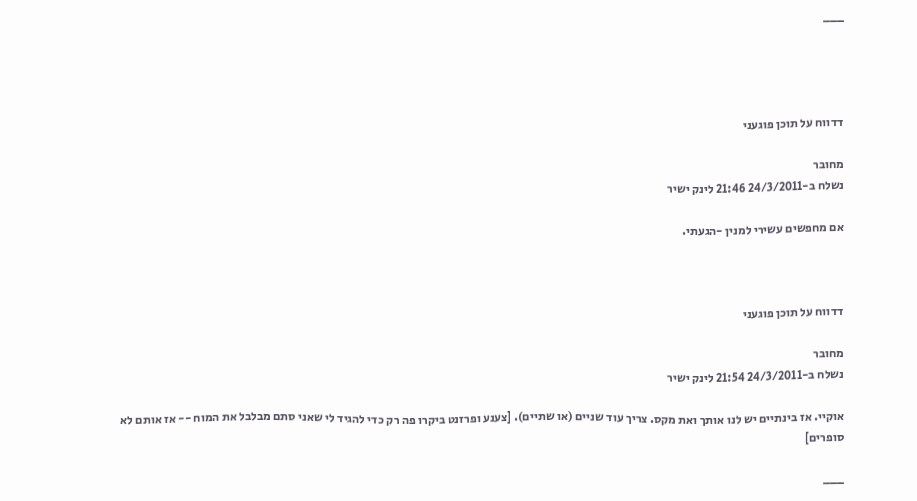___




דדווח על תוכן פוגעני

מחובר
נשלח ב-24/3/2011 21:46 לינק ישיר

אם מחפשים עשירי למנין -הגעתי.



דדווח על תוכן פוגעני

מחובר
נשלח ב-24/3/2011 21:54 לינק ישיר

אוקיי. אז בינתיים יש לנו אותך ואת מקס. צריך עוד שניים (או שתיים). [צענע ופרזנט ביקרו פה רק כדי להגיד לי שאני סתם מבלבל את המוח -- אז אותם לא סופרים]

___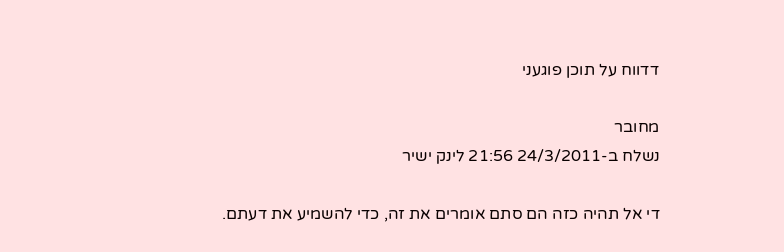דדווח על תוכן פוגעני

מחובר
נשלח ב-24/3/2011 21:56 לינק ישיר

די אל תהיה כזה הם סתם אומרים את זה, כדי להשמיע את דעתם.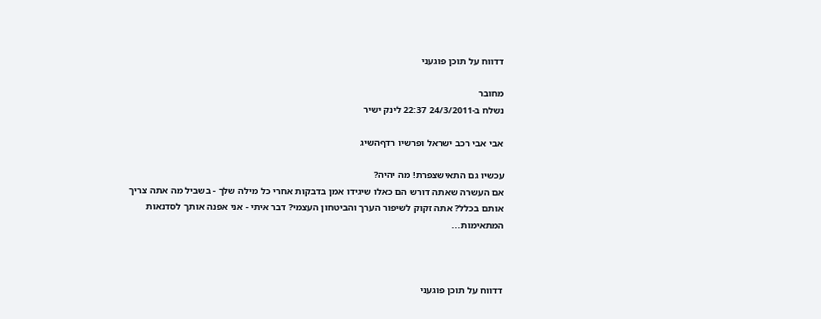דדווח על תוכן פוגעני

מחובר
נשלח ב-24/3/2011 22:37 לינק ישיר

אבי אבי רכב ישראל ופרשיו רדףהשיג

עכשיו גם התאישצפרת! מה יהיה?
אם העשרה שאתה דורש הם כאלו שיגידו אמן בדבקות אחרי כל מילה שלך - בשביל מה אתה צריך אותם בכלל? אתה זקוק לשיפור הערך והביטחון העצמי? דבר איתי - אני אפנה אותך לסדנאות המתאימות...



דדווח על תוכן פוגעני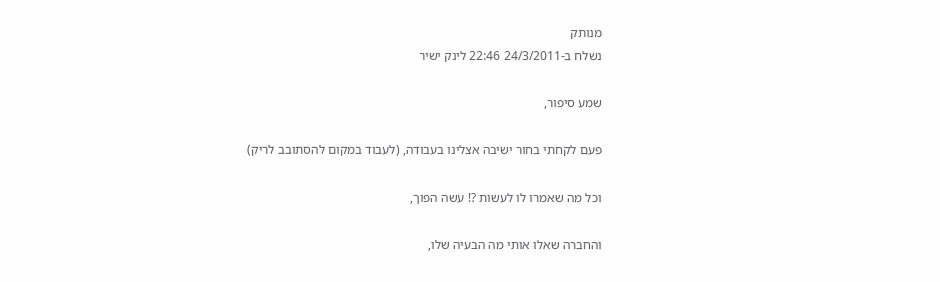מנותק
נשלח ב-24/3/2011 22:46 לינק ישיר

שמע סיפור,

פעם לקחתי בחור ישיבה אצלינו בעבודה, (לעבוד במקום להסתובב לריק)

וכל מה שאמרו לו לעשות ?! עשה הפוך,

והחברה שאלו אותי מה הבעיה שלו,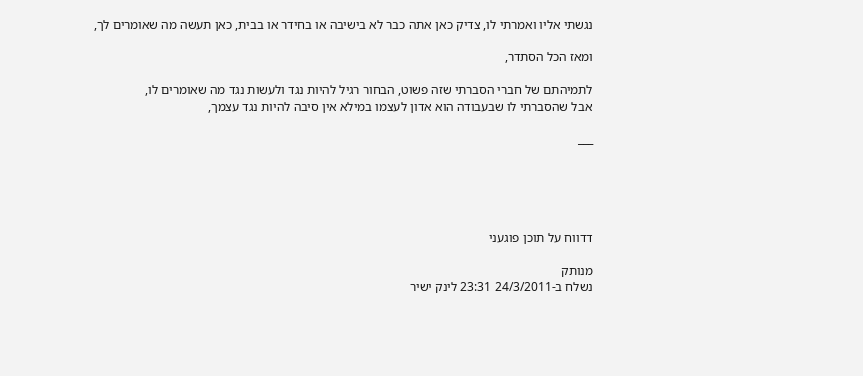נגשתי אליו ואמרתי לו, צדיק כאן אתה כבר לא בישיבה או בחידר או בבית, כאן תעשה מה שאומרים לך,

ומאז הכל הסתדר,

לתמיהתם של חברי הסברתי שזה פשוט, הבחור רגיל להיות נגד ולעשות נגד מה שאומרים לו,
אבל שהסברתי לו שבעבודה הוא אדון לעצמו במילא אין סיבה להיות נגד עצמך,

___





דדווח על תוכן פוגעני

מנותק
נשלח ב-24/3/2011 23:31 לינק ישיר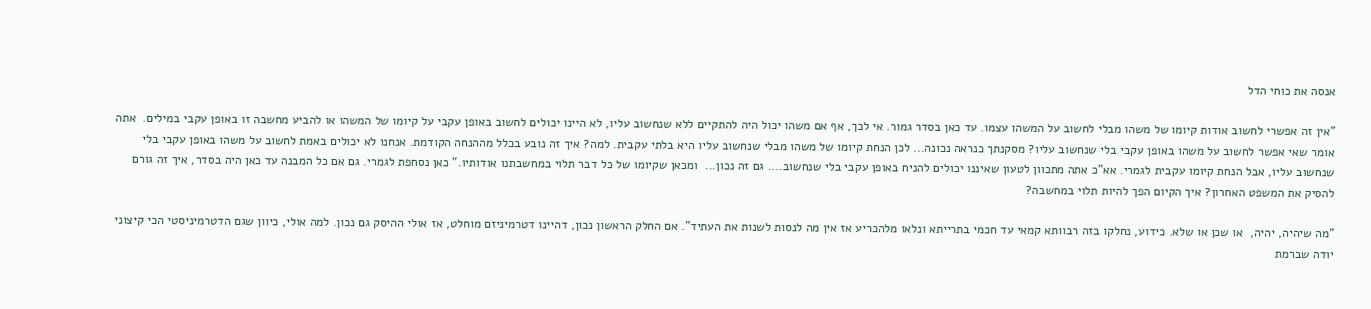אנסה את כוחי הדל

"אין זה אפשרי לחשוב אודות קיומו של משהו מבלי לחשוב על המשהו עצמו. עד כאן בסדר גמור. אי לכך, אף אם משהו יכול היה להתקיים ללא שנחשוב עליו, לא היינו יכולים לחשוב באופן עקבי על קיומו של המשהו או להביע מחשבה זו באופן עקבי במילים.  אתה אומר שאי אפשר לחשוב על משהו באופן עקבי בלי שנחשוב עליו? מסקנתך כנראה נכונה... לכן הנחת קיומו של משהו מבלי שנחשוב עליו היא בלתי עקבית. למה? איך זה נובע בכלל מההנחה הקודמת. אנחנו לא יכולים באמת לחשוב על משהו באופן עקבי בלי שנחשוב עליו, אבל הנחת קיומו עקבית לגמרי. אא"כ אתה מתכוון לטעון שאיננו יכולים להניח באופן עקבי בלי שנחשוב.... גם זה נכון...  ומכאן שקיומו של כל דבר תלוי במחשבתנו אודותיו." כאן נסחפת לגמרי. גם אם כל המבנה עד כאן היה בסדר, איך זה גורם להסיק את המשפט האחרון? איך הקיום הפך להיות תלוי במחשבה?

"מה שיהיה, יהיה,  או שכן או שלא. כידוע, נחלקו בזה רבוותא קמאי עד חכמי בתרייתא ונלאו מלהכריע אז אין מה לנסות לשנות את העתיד". אם החלק הראשון נכון, דהיינו דטרמיניזם מוחלט, אז אולי ההיסק גם נכון. למה אולי, כיוון שגם הדטרמיניסטי הכי קיצוני יודה שברמת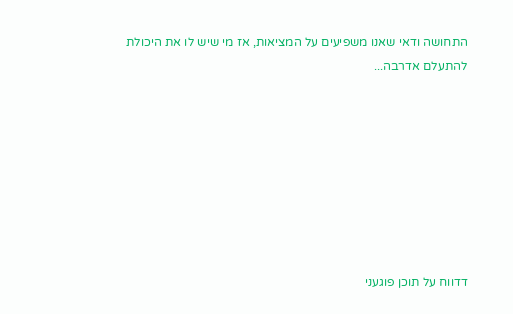התחושה ודאי שאנו משפיעים על המציאות, אז מי שיש לו את היכולת להתעלם אדרבה...








דדווח על תוכן פוגעני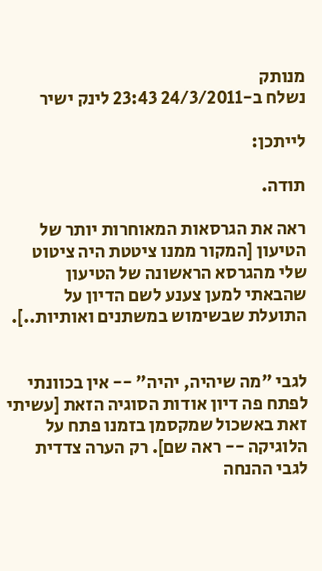מנותק
נשלח ב-24/3/2011 23:43 לינק ישיר

לייתכן:

תודה.

ראה את הגרסאות המאוחרות יותר של הטיעון [המקור ממנו ציטטת היה ציטוט שלי מהגרסא הראשונה של הטיעון שהבאתי למען צענע לשם הדיון על התועלת שבשימוש במשתנים ואותיות..].


לגבי "מה שיהיה, יהיה" -- אין בכוונתי לפתח פה דיון אודות הסוגיה הזאת [עשיתי זאת באשכול שמקסמן בזמנו פתח על הלוגיקה -- ראה שם]. רק הערה צדדית לגבי ההנחה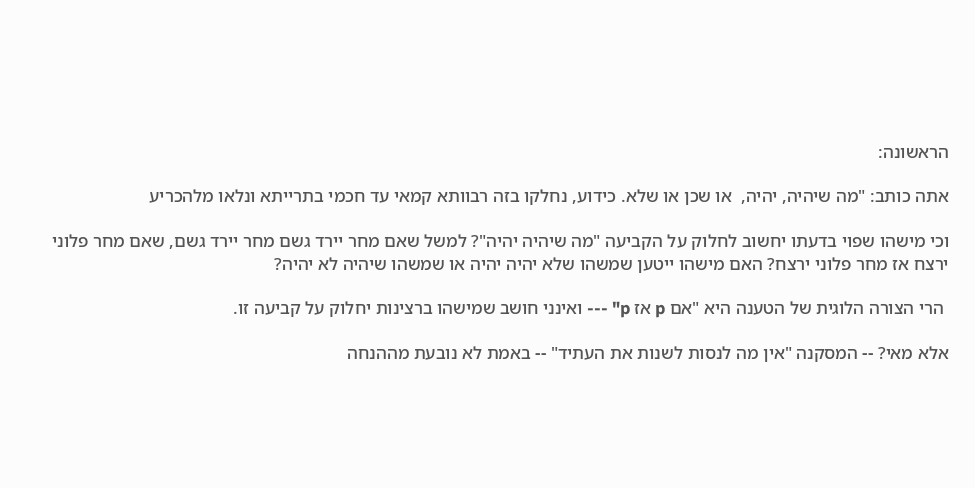הראשונה:

אתה כותב: "מה שיהיה, יהיה,  או שכן או שלא. כידוע, נחלקו בזה רבוותא קמאי עד חכמי בתרייתא ונלאו מלהכריע

וכי מישהו שפוי בדעתו יחשוב לחלוק על הקביעה "מה שיהיה יהיה"? למשל שאם מחר יירד גשם מחר יירד גשם, שאם מחר פלוני ירצח אז מחר פלוני ירצח? האם מישהו ייטען שמשהו שלא יהיה יהיה או שמשהו שיהיה לא יהיה?

 הרי הצורה הלוגית של הטענה היא "אם p אז p" --- ואינני חושב שמישהו ברצינות יחלוק על קביעה זו.

אלא מאי? -- המסקנה "אין מה לנסות לשנות את העתיד" -- באמת לא נובעת מההנחה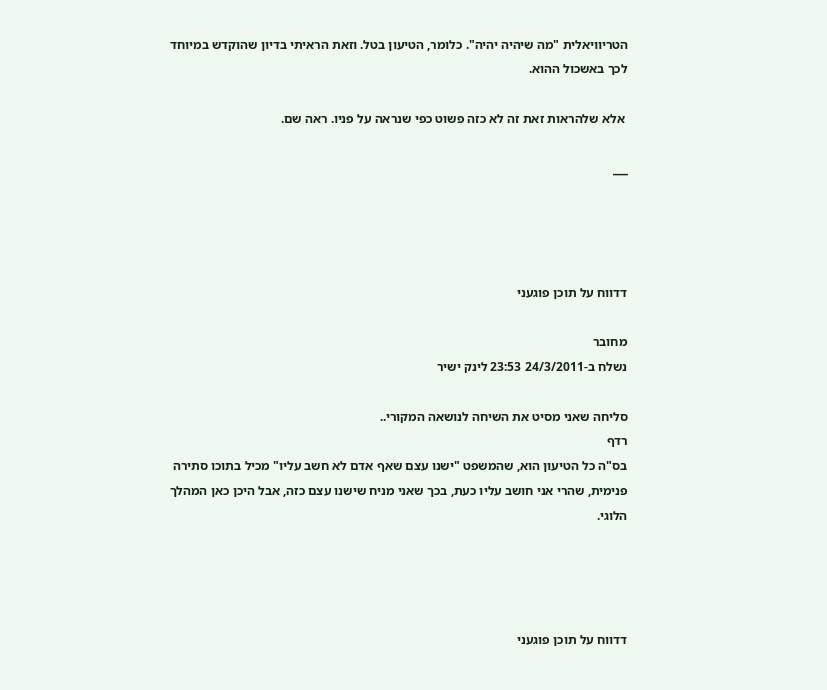הטריוויאלית "מה שיהיה יהיה". כלומר, הטיעון בטל. וזאת הראיתי בדיון שהוקדש במיוחד לכך באשכול ההוא.

 אלא שלהראות זאת זה לא כזה פשוט כפי שנראה על פניו. ראה שם.

___




דדווח על תוכן פוגעני

מחובר
נשלח ב-24/3/2011 23:53 לינק ישיר

סליחה שאני מסיט את השיחה לנושאה המקורי..
רדף
בס"ה כל הטיעון הוא, שהמשפט "ישנו עצם שאף אדם לא חשב עליו" מכיל בתוכו סתירה פנימית, שהרי אני חושב עליו כעת, בכך שאני מניח שישנו עצם כזה, אבל היכן כאן המהלך הלוגי.




דדווח על תוכן פוגעני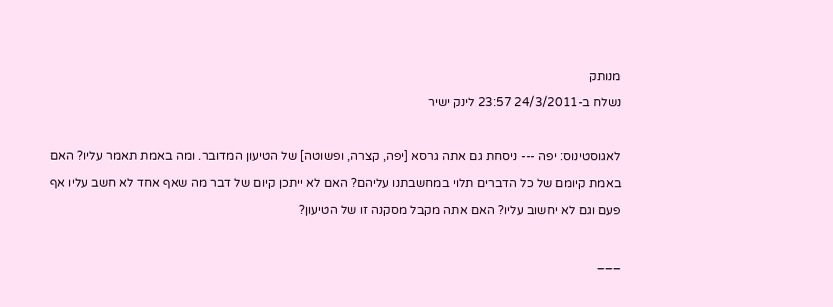מנותק
נשלח ב-24/3/2011 23:57 לינק ישיר

לאגוסטינוס: יפה --- ניסחת גם אתה גרסא [יפה, קצרה, ופשוטה] של הטיעון המדובר. ומה באמת תאמר עליו? האם באמת קיומם של כל הדברים תלוי במחשבתנו עליהם? האם לא ייתכן קיום של דבר מה שאף אחד לא חשב עליו אף פעם וגם לא יחשוב עליו? האם אתה מקבל מסקנה זו של הטיעון?

___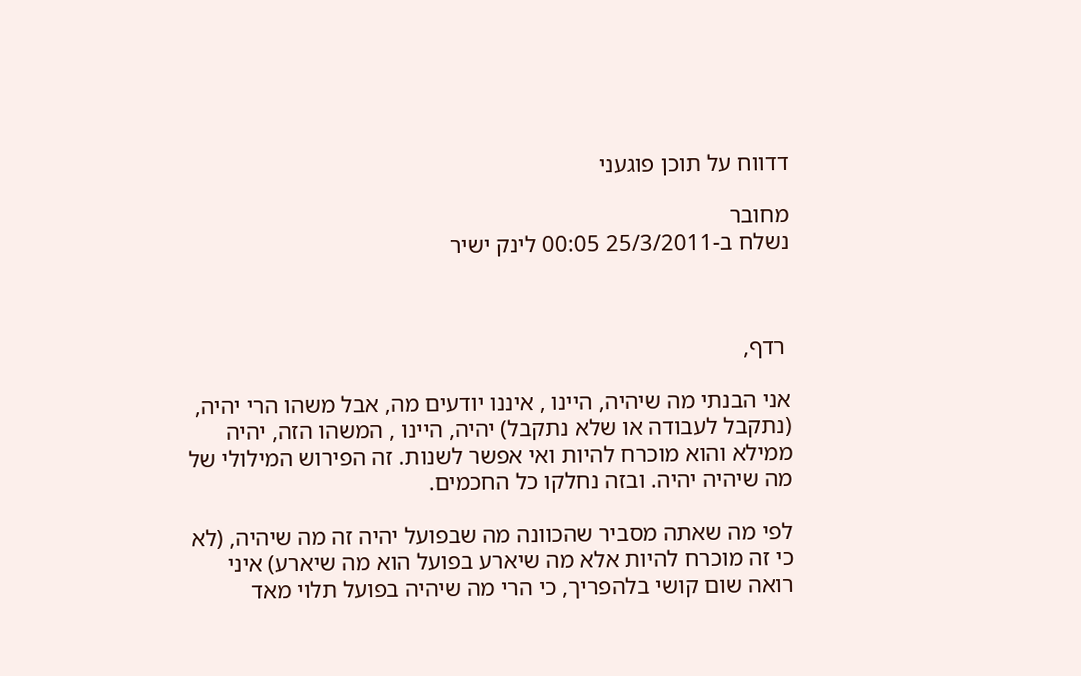דדווח על תוכן פוגעני

מחובר
נשלח ב-25/3/2011 00:05 לינק ישיר



 רדף,

אני הבנתי מה שיהיה, היינו , איננו יודעים מה, אבל משהו הרי יהיה, (נתקבל לעבודה או שלא נתקבל) יהיה, היינו , המשהו הזה, יהיה ממילא והוא מוכרח להיות ואי אפשר לשנות. זה הפירוש המילולי של מה שיהיה יהיה. ובזה נחלקו כל החכמים.

לפי מה שאתה מסביר שהכוונה מה שבפועל יהיה זה מה שיהיה, (לא כי זה מוכרח להיות אלא מה שיארע בפועל הוא מה שיארע) איני רואה שום קושי בלהפריך, כי הרי מה שיהיה בפועל תלוי מאד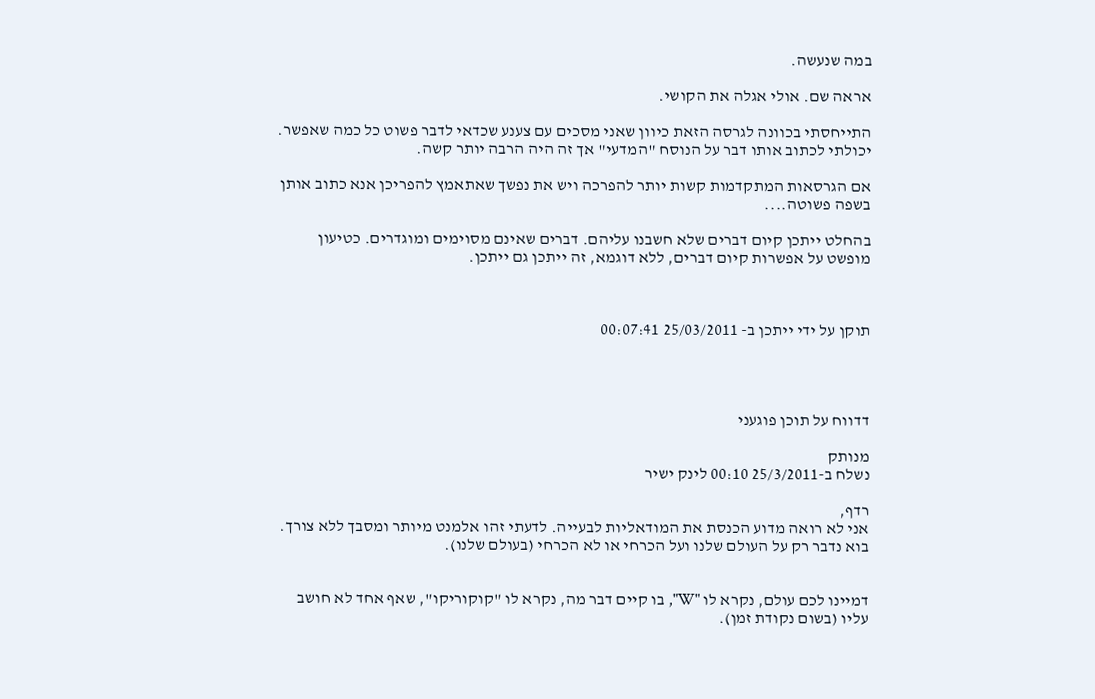במה שנעשה.

אראה שם. אולי אגלה את הקושי.

התייחסתי בכוונה לגרסה הזאת כיוון שאני מסכים עם צענע שכדאי לדבר פשוט כל כמה שאפשר. יכולתי לכתוב אותו דבר על הנוסח "המדעי" אך זה היה הרבה יותר קשה.

אם הגרסאות המתקדמות קשות יותר להפרכה ויש את נפשך שאתאמץ להפריכן אנא כתוב אותן בשפה פשוטה....

בהחלט ייתכן קיום דברים שלא חשבנו עליהם. דברים שאינם מסוימים ומוגדרים. כטיעון מופשט על אפשרות קיום דברים, ללא דוגמא, זה ייתכן גם ייתכן.



תוקן על ידי ייתכן ב- 25/03/2011 00:07:41




דדווח על תוכן פוגעני

מנותק
נשלח ב-25/3/2011 00:10 לינק ישיר

רדף,
אני לא רואה מדוע הכנסת את המודאליות לבעייה. לדעתי זהו אלמנט מיותר ומסבך ללא צורך. בוא נדבר רק על העולם שלנו ועל הכרחי או לא הכרחי (בעולם שלנו).


דמיינו לכם עולם, נקרא לו "W", בו קיים דבר מה, נקרא לו "קוקוריקו", שאף אחד לא חושב עליו (בשום נקודת זמן).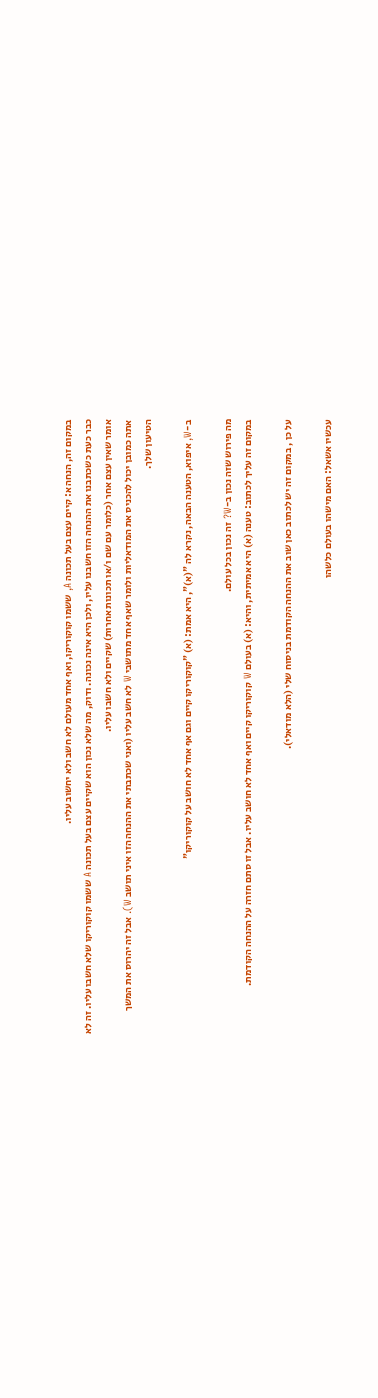במקום זה, הנחה א: קיים עצם בעל תכונה A, ששמו קוקוריקו, ואף אחד מעולם לא חשב ולא יחשוב עליו.
כבר כעת כשכתבנו את ההנחה הזו חשבנו עליו, ולכן היא אינה נכונה. ודוק, מה שלא נכון הוא שקיים עצם בעל תכונה A ששמו קוקוריקו שלא חשבו עליו. זה לא אומר שאין עצם אחר (כלומר עם שם ו/או תכונות אחרות) שקיים ולא חשבו עליו.
אתה כמובן יכול להכניס את המודאליות ולומר שאף אחד מתושבי W לא חשב עליו (ואני שכתבתי את ההנחה הזו איני תושב W). אבל זה יהרוס את המשך הטיעון שלך.

ב-W, איפוא, הטענה הבאה, נקרא לה "(א)", היא אמת: (א) "קוקוריקו קיים וגם אף אחד לא חושב על קוקוריקו"

מה פירוש שזה נכון ב-W? זה נכון בכל עולם.
במקום זה עליך לכתוב: טענה (א) היא אמיתית, והיא: (א) בעולם W קוקוריקו קיים ואף אחד לא חושב עליו. אבל זו סתם חזרה על ההנחה הקודמת.

על כן , במקום זה יש לכתוב כאן שוב את ההנחה הקודמת בניסוח שלי (הלא מודאלי).

עכשיו אשאל: האם מישהו בעולם כלשהו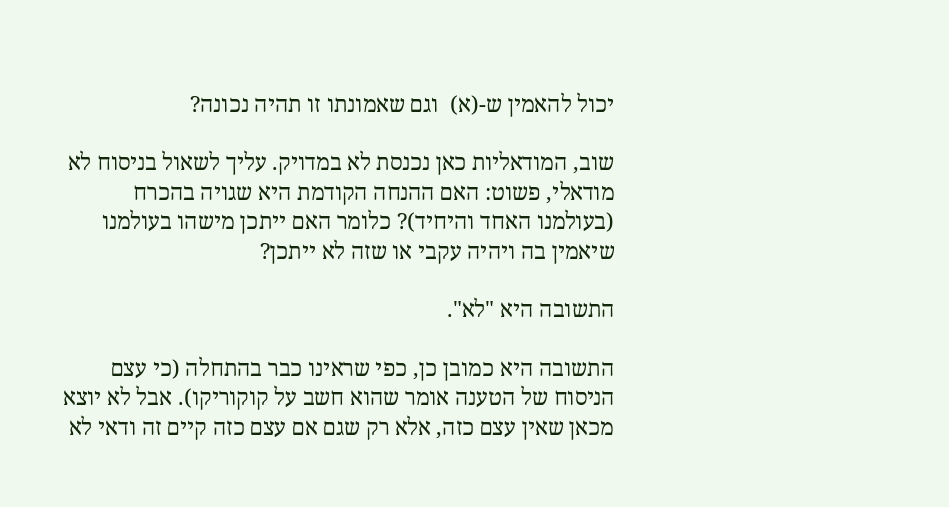יכול להאמין ש-(א)  וגם שאמונתו זו תהיה נכונה?

שוב, המודאליות כאן נכנסת לא במדויק. עליך לשאול בניסוח לא מודאלי, פשוט: האם ההנחה הקודמת היא שגויה בהכרח (בעולמנו האחד והיחיד)? כלומר האם ייתכן מישהו בעולמנו שיאמין בה ויהיה עקבי או שזה לא ייתכן?

התשובה היא "לא".

התשובה היא כמובן כן, כפי שראינו כבר בהתחלה (כי עצם הניסוח של הטענה אומר שהוא חשב על קוקוריקו). אבל לא יוצא מכאן שאין עצם כזה, אלא רק שגם אם עצם כזה קיים זה ודאי לא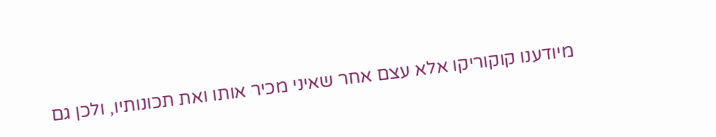מיודענו קוקוריקו אלא עצם אחר שאיני מכיר אותו ואת תכונותיו, ולכן גם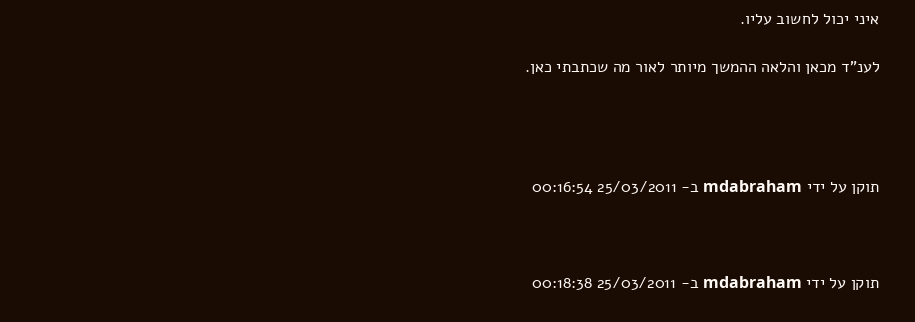איני יכול לחשוב עליו.

לענ"ד מכאן והלאה ההמשך מיותר לאור מה שכתבתי כאן.




תוקן על ידי mdabraham ב- 25/03/2011 00:16:54



תוקן על ידי mdabraham ב- 25/03/2011 00:18:38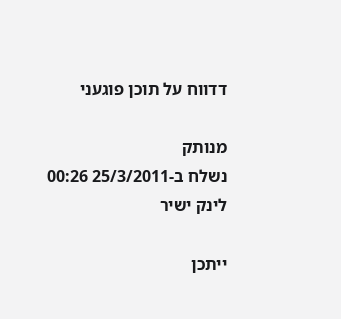דדווח על תוכן פוגעני

מנותק
נשלח ב-25/3/2011 00:26 לינק ישיר

ייתכן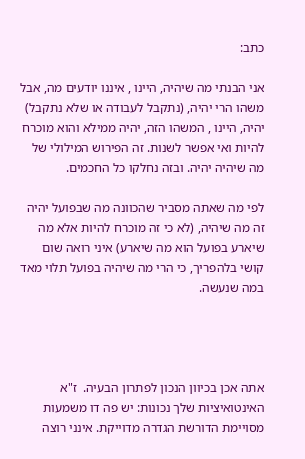כתב:

אני הבנתי מה שיהיה, היינו , איננו יודעים מה, אבל משהו הרי יהיה, (נתקבל לעבודה או שלא נתקבל) יהיה, היינו , המשהו הזה, יהיה ממילא והוא מוכרח להיות ואי אפשר לשנות. זה הפירוש המילולי של מה שיהיה יהיה. ובזה נחלקו כל החכמים.

לפי מה שאתה מסביר שהכוונה מה שבפועל יהיה זה מה שיהיה, (לא כי זה מוכרח להיות אלא מה שיארע בפועל הוא מה שיארע) איני רואה שום קושי בלהפריך, כי הרי מה שיהיה בפועל תלוי מאד במה שנעשה.




אתה אכן בכיוון הנכון לפתרון הבעיה.  ז"א האינטואיציות שלך נכונות: יש פה דו משמעות מסויימת הדורשת הגדרה מדוייקת. אינני רוצה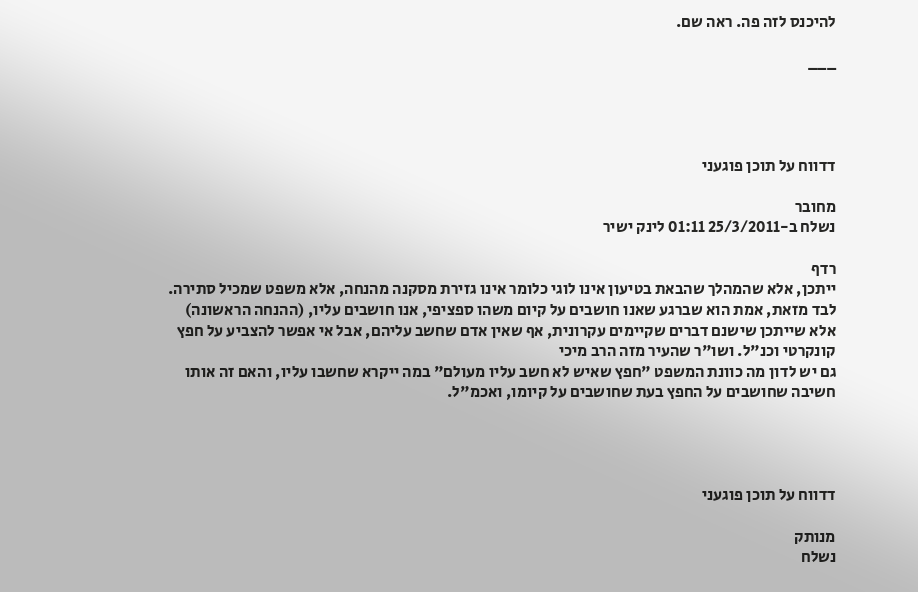להיכנס לזה פה. ראה שם.

___




דדווח על תוכן פוגעני

מחובר
נשלח ב-25/3/2011 01:11 לינק ישיר

רדף
ייתכן, אלא שהמהלך שהבאת בטיעון אינו לוגי כלומר אינו גזירת מסקנה מהנחה, אלא משפט שמכיל סתירה.
לבד מזאת, אמת הוא שברגע שאנו חושבים על קיום משהו ספציפי, אנו חושבים עליו, (ההנחה הראשונה) אלא שייתכן שישנם דברים שקיימים עקרונית, אף שאין אדם שחשב עליהם, אבל אי אפשר להצביע על חפץ קונקרטי וכנ"ל. ושו"ר שהעיר מזה הרב מיכי
גם יש לדון מה כוונת המשפט "חפץ שאיש לא חשב עליו מעולם" במה ייקרא שחשבו עליו, והאם זה אותו חשיבה שחושבים על החפץ בעת שחושבים על קיומו, ואכמ"ל.




דדווח על תוכן פוגעני

מנותק
נשלח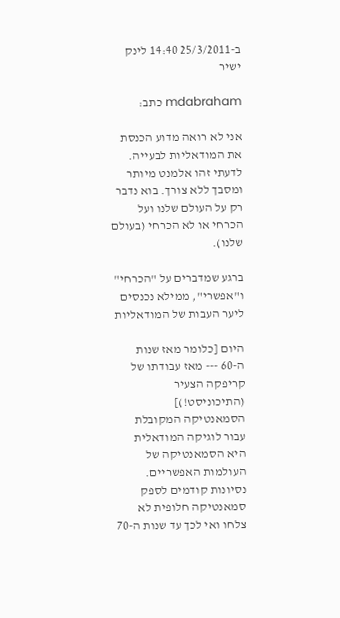ב-25/3/2011 14:40 לינק ישיר

mdabraham כתב:

אני לא רואה מדוע הכנסת את המודאליות לבעייה. לדעתי זהו אלמנט מיותר ומסבך ללא צורך. בוא נדבר רק על העולם שלנו ועל הכרחי או לא הכרחי (בעולם שלנו).

ברגע שמדברים על "הכרחי" ו"אפשרי", ממילא נכנסים ליער העבות של המודאליות

היום [כלומר מאז שנות ה-60 --- מאז עבודתו של קריפקה הצעיר (התיכוניסט!)] הסמאנטיקה המקובלת עבור לוגיקה המודאלית היא הסמאנטיקה של העולמות האפשריים. נסיונות קודמים לספק סמאנטיקה חלופית לא צלחו ואי לכך עד שנות ה-70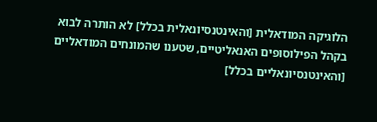הלוגיקה המודאלית [והאינטנסיונאלית בכלל] לא הותרה לבוא בקהל הפילוסופים האנאליטיים, שטענו שהמונחים המודאליים [והאינטנסיונאליים בכלל]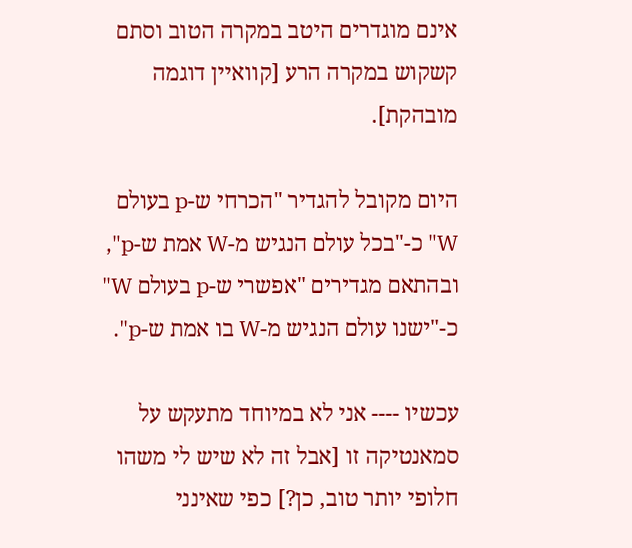אינם מוגדרים היטב במקרה הטוב וסתם קשקוש במקרה הרע [קוואיין דוגמה מובהקת].

היום מקובל להגדיר "הכרחי ש-p בעולם W" כ-"בכל עולם הנגיש מ-W אמת ש-p", ובהתאם מגדירים "אפשרי ש-p בעולם W" כ-"ישנו עולם הנגיש מ-W בו אמת ש-p".

עכשיו ---- אני לא במיוחד מתעקש על סמאנטיקה זו [אבל זה לא שיש לי משהו חלופי יותר טוב, כן?] כפי שאינני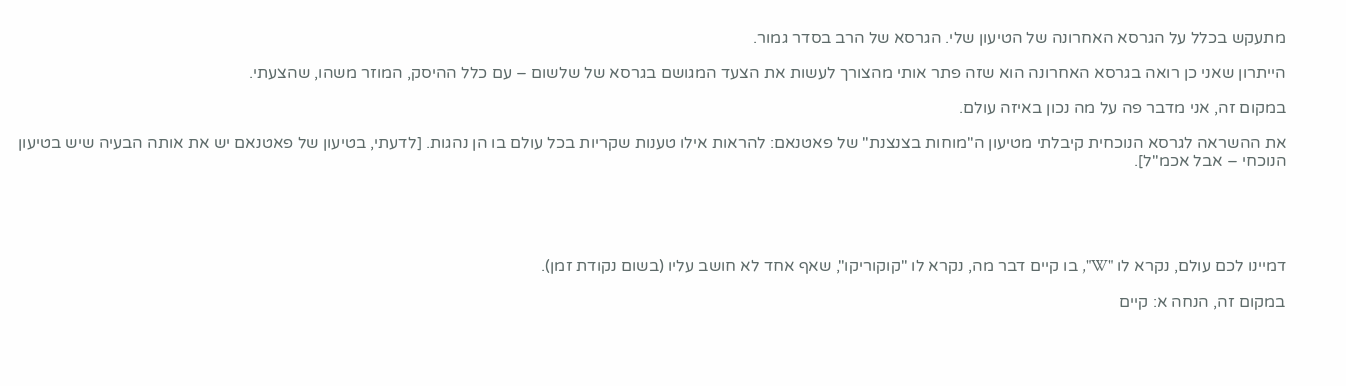מתעקש בכלל על הגרסא האחרונה של הטיעון שלי. הגרסא של הרב בסדר גמור.

הייתרון שאני כן רואה בגרסא האחרונה הוא שזה פתר אותי מהצורך לעשות את הצעד המגושם בגרסא של שלשום – עם כלל ההיסק, המוזר משהו, שהצעתי.

במקום זה, אני מדבר פה על מה נכון באיזה עולם.

את ההשראה לגרסא הנוכחית קיבלתי מטיעון ה"מוחות בצנצנת" של פאטנאם: להראות אילו טענות שקריות בכל עולם בו הן נהגות. [לדעתי, בטיעון של פאטנאם יש את אותה הבעיה שיש בטיעון הנוכחי – אבל אכמ"ל].





דמיינו לכם עולם, נקרא לו "W", בו קיים דבר מה, נקרא לו "קוקוריקו", שאף אחד לא חושב עליו (בשום נקודת זמן).

במקום זה, הנחה א: קיים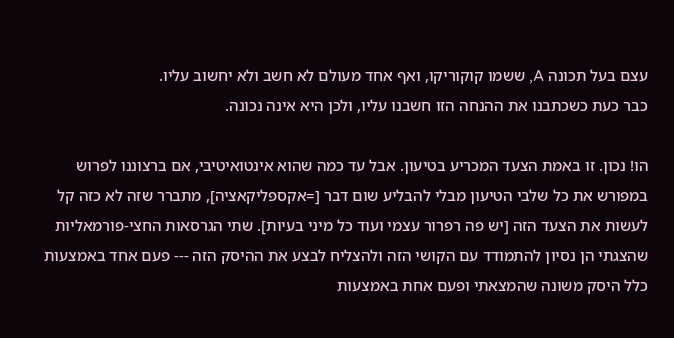עצם בעל תכונה A, ששמו קוקוריקו, ואף אחד מעולם לא חשב ולא יחשוב עליו.
כבר כעת כשכתבנו את ההנחה הזו חשבנו עליו, ולכן היא אינה נכונה.

הו! נכון. זו באמת הצעד המכריע בטיעון. אבל עד כמה שהוא אינטואיטיבי, אם ברצוננו לפרוש במפורש את כל שלבי הטיעון מבלי להבליע שום דבר [=אקספליקאציה], מתברר שזה לא כזה קל לעשות את הצעד הזה [יש פה רפרור עצמי ועוד כל מיני בעיות]. שתי הגרסאות החצי-פורמאליות שהצגתי הן נסיון להתמודד עם הקושי הזה ולהצליח לבצע את ההיסק הזה --- פעם אחד באמצעות כלל היסק משונה שהמצאתי ופעם אחת באמצעות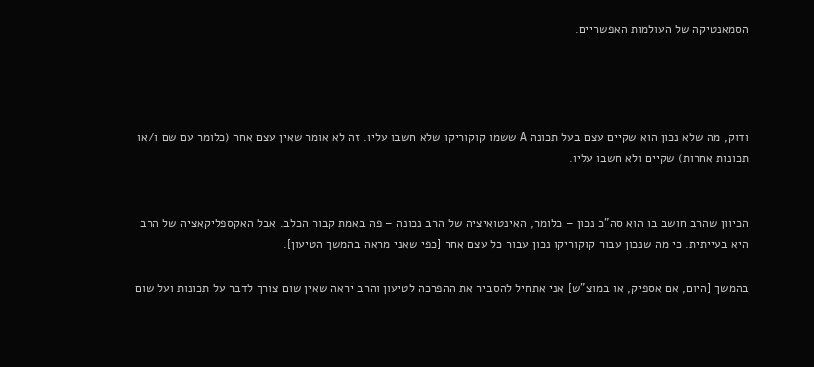הסמאנטיקה של העולמות האפשריים.




ודוק, מה שלא נכון הוא שקיים עצם בעל תכונה A ששמו קוקוריקו שלא חשבו עליו. זה לא אומר שאין עצם אחר (כלומר עם שם ו/או תכונות אחרות) שקיים ולא חשבו עליו.


הכיוון שהרב חושב בו הוא סה"כ נכון – כלומר, האינטואיציה של הרב נכונה – פה באמת קבור הכלב. אבל האקספליקאציה של הרב היא בעייתית. כי מה שנכון עבור קוקוריקו נכון עבור כל עצם אחר [כפי שאני מראה בהמשך הטיעון].

בהמשך [היום, אם אספיק, או במוצ"ש] אני אתחיל להסביר את ההפרכה לטיעון והרב יראה שאין שום צורך לדבר על תכונות ועל שום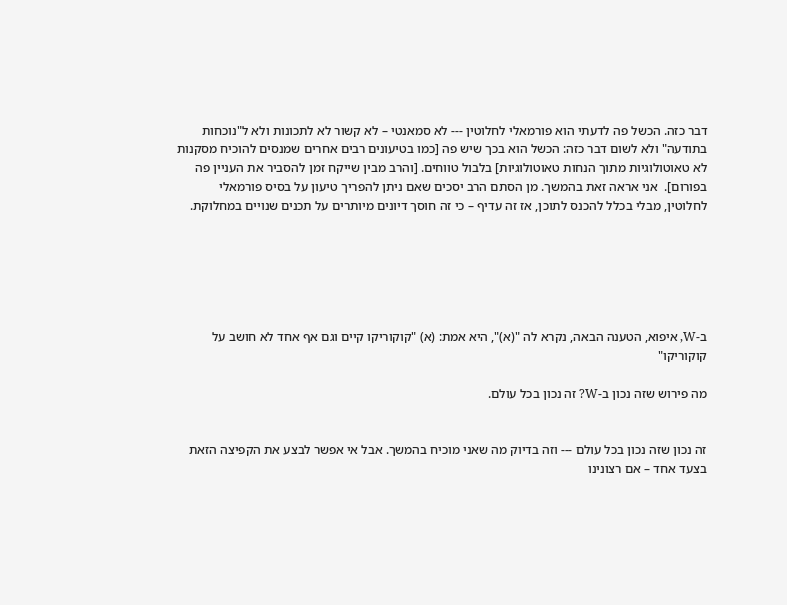דבר כזה. הכשל פה לדעתי הוא פורמאלי לחלוטין --- לא סמאנטי – לא קשור לא לתכונות ולא ל"נוכחות בתודעה" ולא לשום דבר כזה: הכשל הוא בכך שיש פה [כמו בטיעונים רבים אחרים שמנסים להוכיח מסקנות לא טאוטולוגיות מתוך הנחות טאוטולוגיות] בלבול טווחים. [והרב מבין שייקח זמן להסביר את העניין פה בפורום].  אני אראה זאת בהמשך. מן הסתם הרב יסכים שאם ניתן להפריך טיעון על בסיס פורמאלי לחלוטין, מבלי בכלל להכנס לתוכן, אז זה עדיף – כי זה חוסך דיונים מיותרים על תכנים שנויים במחלוקת.






ב-W, איפוא, הטענה הבאה, נקרא לה "(א)", היא אמת: (א) "קוקוריקו קיים וגם אף אחד לא חושב על קוקוריקו"

מה פירוש שזה נכון ב-W? זה נכון בכל עולם.


זה נכון שזה נכון בכל עולם --- וזה בדיוק מה שאני מוכיח בהמשך. אבל אי אפשר לבצע את הקפיצה הזאת בצעד אחד – אם רצונינו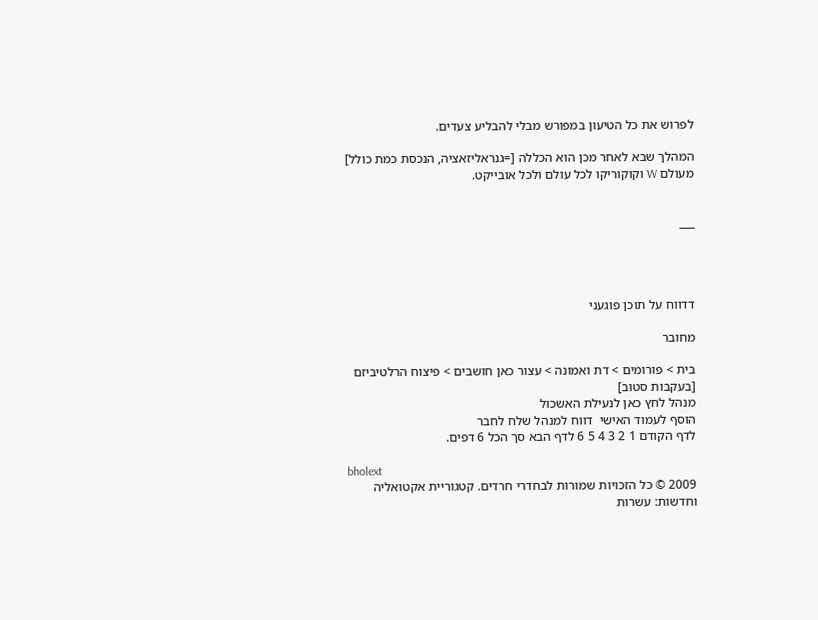לפרוש את כל הטיעון במפורש מבלי להבליע צעדים.

המהלך שבא לאחר מכן הוא הכללה [=גנראליזאציה, הנכסת כמת כולל] מעולם W וקוקוריקו לכל עולם ולכל אובייקט.


___




דדווח על תוכן פוגעני

מחובר

בית > פורומים > דת ואמונה > עצור כאן חושבים > פיצוח הרלטיביזם [בעקבות סטוב]
מנהל לחץ כאן לנעילת האשכול
הוסף לעמוד האישי  דווח למנהל שלח לחבר
לדף הקודם 1 2 3 4 5 6 לדף הבא סך הכל 6 דפים.

bholext
2009 © כל הזכויות שמורות לבחדרי חרדים. קטגוריית אקטואליה וחדשות: עשרות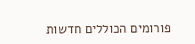פורומים הכוללים חדשות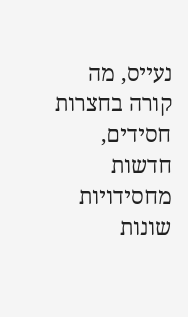נעייס, מה קורה בחצרות חסידים, חדשות מחסידויות שונות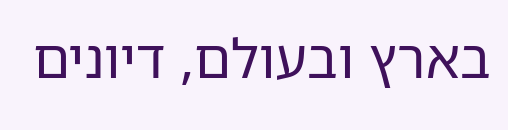בארץ ובעולם, דיונים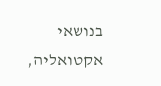בנושאי אקטואליה,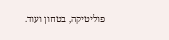פוליטיקה, בטחון ועוד.